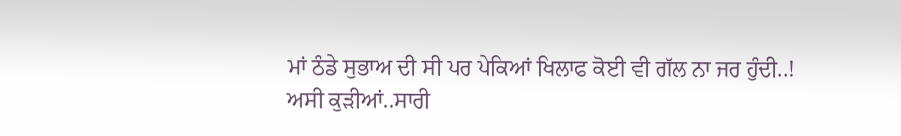ਮਾਂ ਠੰਡੇ ਸੁਭਾਅ ਦੀ ਸੀ ਪਰ ਪੇਕਿਆਂ ਖਿਲਾਫ ਕੋਈ ਵੀ ਗੱਲ ਨਾ ਜਰ ਹੁੰਦੀ..!
ਅਸੀ ਕੁੜੀਆਂ..ਸਾਰੀ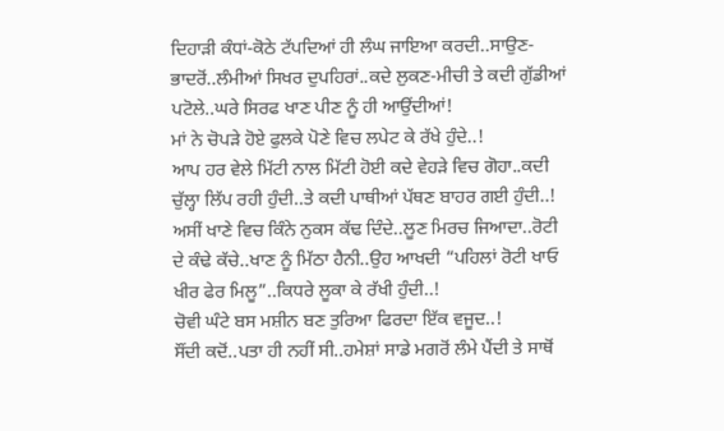ਦਿਹਾੜੀ ਕੰਧਾਂ-ਕੋਠੇ ਟੱਪਦਿਆਂ ਹੀ ਲੰਘ ਜਾਇਆ ਕਰਦੀ..ਸਾਉਣ-ਭਾਦਰੋਂ..ਲੰਮੀਆਂ ਸਿਖਰ ਦੁਪਹਿਰਾਂ..ਕਦੇ ਲੁਕਣ-ਮੀਚੀ ਤੇ ਕਦੀ ਗੁੱਡੀਆਂ ਪਟੋਲੇ..ਘਰੇ ਸਿਰਫ ਖਾਣ ਪੀਣ ਨੂੰ ਹੀ ਆਉਂਦੀਆਂ!
ਮਾਂ ਨੇ ਚੋਪੜੇ ਹੋਏ ਫੁਲਕੇ ਪੋਣੇ ਵਿਚ ਲਪੇਟ ਕੇ ਰੱਖੇ ਹੁੰਦੇ..!
ਆਪ ਹਰ ਵੇਲੇ ਮਿੱਟੀ ਨਾਲ ਮਿੱਟੀ ਹੋਈ ਕਦੇ ਵੇਹੜੇ ਵਿਚ ਗੋਹਾ..ਕਦੀ ਚੁੱਲ੍ਹਾ ਲਿੱਪ ਰਹੀ ਹੁੰਦੀ..ਤੇ ਕਦੀ ਪਾਥੀਆਂ ਪੱਥਣ ਬਾਹਰ ਗਈ ਹੁੰਦੀ..!
ਅਸੀਂ ਖਾਣੇ ਵਿਚ ਕਿੰਨੇ ਨੁਕਸ ਕੱਢ ਦਿੰਦੇ..ਲੂਣ ਮਿਰਚ ਜਿਆਦਾ..ਰੋਟੀ ਦੇ ਕੰਢੇ ਕੱਚੇ..ਖਾਣ ਨੂੰ ਮਿੱਠਾ ਹੈਨੀ..ਉਹ ਆਖਦੀ “ਪਹਿਲਾਂ ਰੋਟੀ ਖਾਓ ਖੀਰ ਫੇਰ ਮਿਲੂ”..ਕਿਧਰੇ ਲੂਕਾ ਕੇ ਰੱਖੀ ਹੁੰਦੀ..!
ਚੋਵੀ ਘੰਟੇ ਬਸ ਮਸ਼ੀਨ ਬਣ ਤੁਰਿਆ ਫਿਰਦਾ ਇੱਕ ਵਜੂਦ..!
ਸੌਂਦੀ ਕਦੋਂ..ਪਤਾ ਹੀ ਨਹੀਂ ਸੀ..ਹਮੇਸ਼ਾਂ ਸਾਡੇ ਮਗਰੋਂ ਲੰਮੇ ਪੈਂਦੀ ਤੇ ਸਾਥੋਂ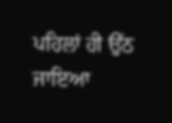ਪਹਿਲਾਂ ਹੀ ਉੱਠ ਜਾਇਆ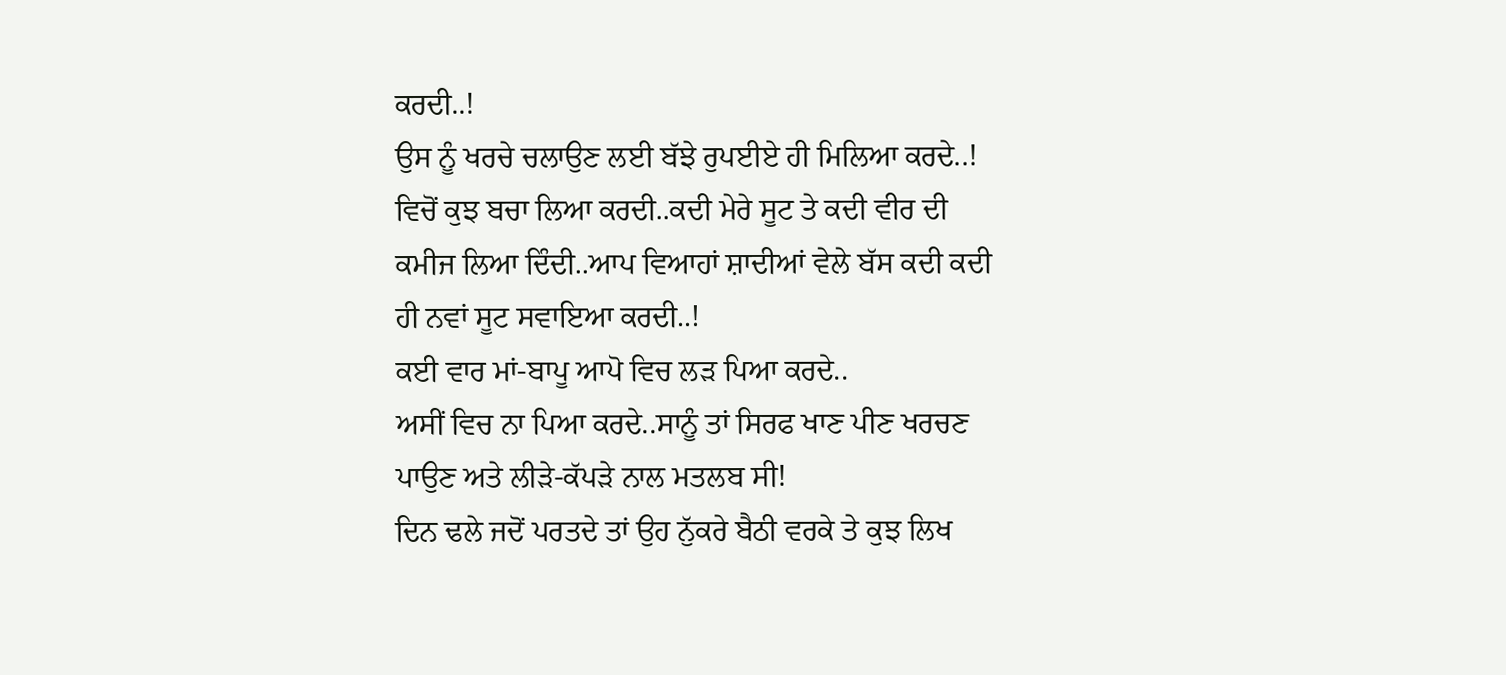ਕਰਦੀ..!
ਉਸ ਨੂੰ ਖਰਚੇ ਚਲਾਉਣ ਲਈ ਬੱਝੇ ਰੁਪਈਏ ਹੀ ਮਿਲਿਆ ਕਰਦੇ..!
ਵਿਚੋਂ ਕੁਝ ਬਚਾ ਲਿਆ ਕਰਦੀ..ਕਦੀ ਮੇਰੇ ਸੂਟ ਤੇ ਕਦੀ ਵੀਰ ਦੀ ਕਮੀਜ ਲਿਆ ਦਿੰਦੀ..ਆਪ ਵਿਆਹਾਂ ਸ਼ਾਦੀਆਂ ਵੇਲੇ ਬੱਸ ਕਦੀ ਕਦੀ ਹੀ ਨਵਾਂ ਸੂਟ ਸਵਾਇਆ ਕਰਦੀ..!
ਕਈ ਵਾਰ ਮਾਂ-ਬਾਪੂ ਆਪੋ ਵਿਚ ਲੜ ਪਿਆ ਕਰਦੇ..
ਅਸੀਂ ਵਿਚ ਨਾ ਪਿਆ ਕਰਦੇ..ਸਾਨੂੰ ਤਾਂ ਸਿਰਫ ਖਾਣ ਪੀਣ ਖਰਚਣ ਪਾਉਣ ਅਤੇ ਲੀੜੇ-ਕੱਪੜੇ ਨਾਲ ਮਤਲਬ ਸੀ!
ਦਿਨ ਢਲੇ ਜਦੋਂ ਪਰਤਦੇ ਤਾਂ ਉਹ ਨੁੱਕਰੇ ਬੈਠੀ ਵਰਕੇ ਤੇ ਕੁਝ ਲਿਖ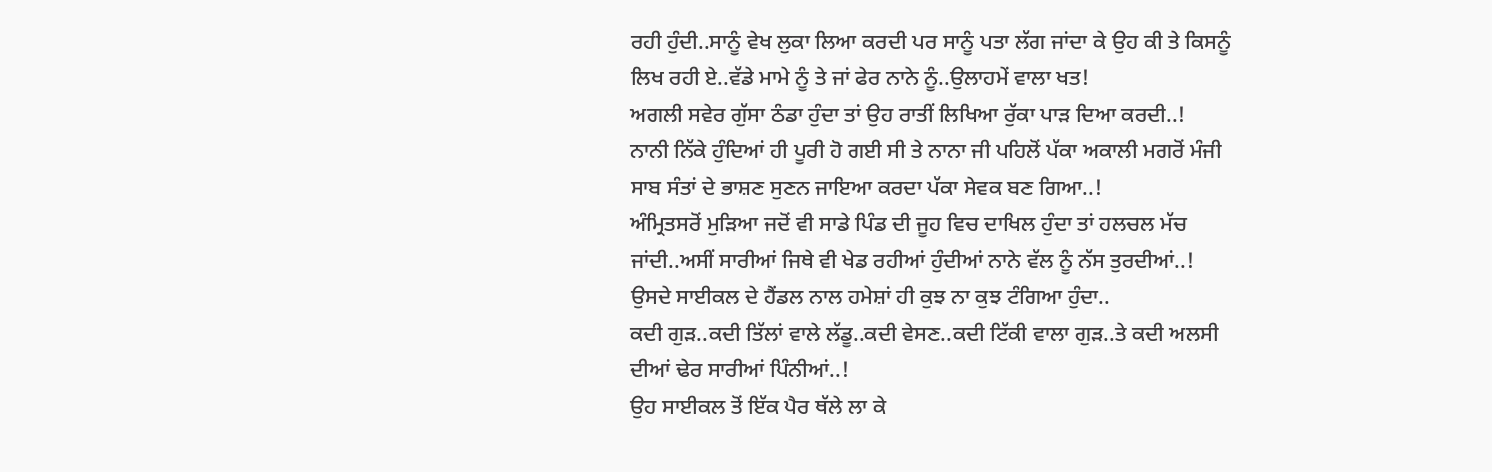ਰਹੀ ਹੁੰਦੀ..ਸਾਨੂੰ ਵੇਖ ਲੁਕਾ ਲਿਆ ਕਰਦੀ ਪਰ ਸਾਨੂੰ ਪਤਾ ਲੱਗ ਜਾਂਦਾ ਕੇ ਉਹ ਕੀ ਤੇ ਕਿਸਨੂੰ ਲਿਖ ਰਹੀ ਏ..ਵੱਡੇ ਮਾਮੇ ਨੂੰ ਤੇ ਜਾਂ ਫੇਰ ਨਾਨੇ ਨੂੰ..ਉਲਾਹਮੇਂ ਵਾਲਾ ਖਤ!
ਅਗਲੀ ਸਵੇਰ ਗੁੱਸਾ ਠੰਡਾ ਹੁੰਦਾ ਤਾਂ ਉਹ ਰਾਤੀਂ ਲਿਖਿਆ ਰੁੱਕਾ ਪਾੜ ਦਿਆ ਕਰਦੀ..!
ਨਾਨੀ ਨਿੱਕੇ ਹੁੰਦਿਆਂ ਹੀ ਪੂਰੀ ਹੋ ਗਈ ਸੀ ਤੇ ਨਾਨਾ ਜੀ ਪਹਿਲੋਂ ਪੱਕਾ ਅਕਾਲੀ ਮਗਰੋਂ ਮੰਜੀ ਸਾਬ ਸੰਤਾਂ ਦੇ ਭਾਸ਼ਣ ਸੁਣਨ ਜਾਇਆ ਕਰਦਾ ਪੱਕਾ ਸੇਵਕ ਬਣ ਗਿਆ..!
ਅੰਮ੍ਰਿਤਸਰੋਂ ਮੁੜਿਆ ਜਦੋਂ ਵੀ ਸਾਡੇ ਪਿੰਡ ਦੀ ਜੂਹ ਵਿਚ ਦਾਖਿਲ ਹੁੰਦਾ ਤਾਂ ਹਲਚਲ ਮੱਚ ਜਾਂਦੀ..ਅਸੀਂ ਸਾਰੀਆਂ ਜਿਥੇ ਵੀ ਖੇਡ ਰਹੀਆਂ ਹੁੰਦੀਆਂ ਨਾਨੇ ਵੱਲ ਨੂੰ ਨੱਸ ਤੁਰਦੀਆਂ..!
ਉਸਦੇ ਸਾਈਕਲ ਦੇ ਹੈਂਡਲ ਨਾਲ ਹਮੇਸ਼ਾਂ ਹੀ ਕੁਝ ਨਾ ਕੁਝ ਟੰਗਿਆ ਹੁੰਦਾ..
ਕਦੀ ਗੁੜ..ਕਦੀ ਤਿੱਲਾਂ ਵਾਲੇ ਲੱਡੂ..ਕਦੀ ਵੇਸਣ..ਕਦੀ ਟਿੱਕੀ ਵਾਲਾ ਗੁੜ..ਤੇ ਕਦੀ ਅਲਸੀ ਦੀਆਂ ਢੇਰ ਸਾਰੀਆਂ ਪਿੰਨੀਆਂ..!
ਉਹ ਸਾਈਕਲ ਤੋਂ ਇੱਕ ਪੈਰ ਥੱਲੇ ਲਾ ਕੇ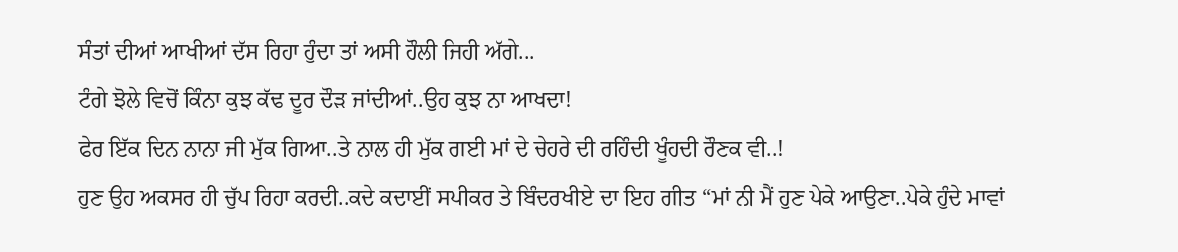ਸੰਤਾਂ ਦੀਆਂ ਆਖੀਆਂ ਦੱਸ ਰਿਹਾ ਹੁੰਦਾ ਤਾਂ ਅਸੀ ਹੌਲੀ ਜਿਹੀ ਅੱਗੇ...
ਟੰਗੇ ਝੋਲੇ ਵਿਚੋਂ ਕਿੰਨਾ ਕੁਝ ਕੱਢ ਦੂਰ ਦੌੜ ਜਾਂਦੀਆਂ..ਉਹ ਕੁਝ ਨਾ ਆਖਦਾ!
ਫੇਰ ਇੱਕ ਦਿਨ ਨਾਨਾ ਜੀ ਮੁੱਕ ਗਿਆ..ਤੇ ਨਾਲ ਹੀ ਮੁੱਕ ਗਈ ਮਾਂ ਦੇ ਚੇਹਰੇ ਦੀ ਰਹਿੰਦੀ ਖੂੰਹਦੀ ਰੌਣਕ ਵੀ..!
ਹੁਣ ਉਹ ਅਕਸਰ ਹੀ ਚੁੱਪ ਰਿਹਾ ਕਰਦੀ..ਕਦੇ ਕਦਾਈਂ ਸਪੀਕਰ ਤੇ ਬਿੰਦਰਖੀਏ ਦਾ ਇਹ ਗੀਤ “ਮਾਂ ਨੀ ਮੈਂ ਹੁਣ ਪੇਕੇ ਆਉਣਾ..ਪੇਕੇ ਹੁੰਦੇ ਮਾਵਾਂ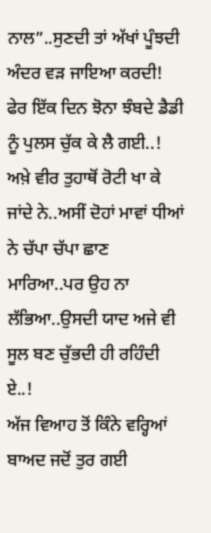ਨਾਲ”..ਸੁਣਦੀ ਤਾਂ ਅੱਖਾਂ ਪੂੰਝਦੀ ਅੰਦਰ ਵੜ ਜਾਇਆ ਕਰਦੀ!
ਫੇਰ ਇੱਕ ਦਿਨ ਝੋਨਾ ਝੰਬਦੇ ਡੈਡੀ ਨੂੰ ਪੁਲਸ ਚੁੱਕ ਕੇ ਲੈ ਗਈ..!
ਅਖ਼ੇ ਵੀਰ ਤੁਹਾਥੋਂ ਰੋਟੀ ਖਾ ਕੇ ਜਾਂਦੇ ਨੇ..ਅਸੀਂ ਦੋਹਾਂ ਮਾਵਾਂ ਧੀਆਂ ਨੇ ਚੱਪਾ ਚੱਪਾ ਛਾਣ ਮਾਰਿਆ..ਪਰ ਉਹ ਨਾ ਲੱਭਿਆ..ਉਸਦੀ ਯਾਦ ਅਜੇ ਵੀ ਸੂਲ ਬਣ ਚੁੱਭਦੀ ਹੀ ਰਹਿੰਦੀ ਏ..!
ਅੱਜ ਵਿਆਹ ਤੋਂ ਕਿੰਨੇ ਵਰ੍ਹਿਆਂ ਬਾਅਦ ਜਦੋਂ ਤੁਰ ਗਈ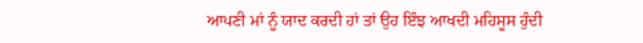ਆਪਣੀ ਮਾਂ ਨੂੰ ਯਾਦ ਕਰਦੀ ਹਾਂ ਤਾਂ ਉਹ ਇੰਝ ਆਖਦੀ ਮਹਿਸੂਸ ਹੁੰਦੀ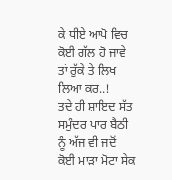ਕੇ ਧੀਏ ਆਪੋ ਵਿਚ ਕੋਈ ਗੱਲ ਹੋ ਜਾਵੇ ਤਾਂ ਰੁੱਕੇ ਤੇ ਲਿਖ ਲਿਆ ਕਰ..!
ਤਦੇ ਹੀ ਸ਼ਾਇਦ ਸੱਤ ਸਮੁੰਦਰ ਪਾਰ ਬੈਠੀ ਨੂੰ ਅੱਜ ਵੀ ਜਦੋਂ ਕੋਈ ਮਾੜਾ ਮੋਟਾ ਸੇਕ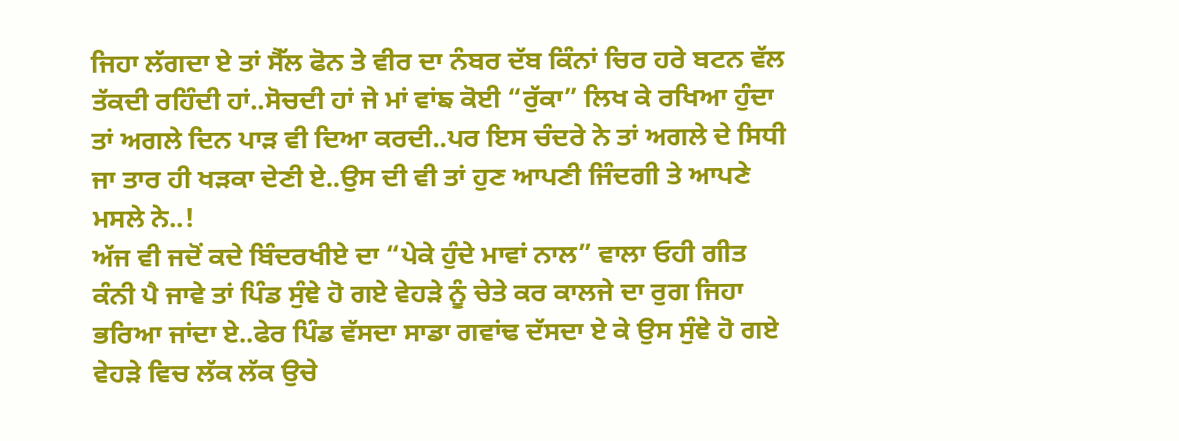ਜਿਹਾ ਲੱਗਦਾ ਏ ਤਾਂ ਸੈੱਲ ਫੋਨ ਤੇ ਵੀਰ ਦਾ ਨੰਬਰ ਦੱਬ ਕਿੰਨਾਂ ਚਿਰ ਹਰੇ ਬਟਨ ਵੱਲ ਤੱਕਦੀ ਰਹਿੰਦੀ ਹਾਂ..ਸੋਚਦੀ ਹਾਂ ਜੇ ਮਾਂ ਵਾਂਙ ਕੋਈ “ਰੁੱਕਾ” ਲਿਖ ਕੇ ਰਖਿਆ ਹੁੰਦਾ ਤਾਂ ਅਗਲੇ ਦਿਨ ਪਾੜ ਵੀ ਦਿਆ ਕਰਦੀ..ਪਰ ਇਸ ਚੰਦਰੇ ਨੇ ਤਾਂ ਅਗਲੇ ਦੇ ਸਿਧੀ ਜਾ ਤਾਰ ਹੀ ਖੜਕਾ ਦੇਣੀ ਏ..ਉਸ ਦੀ ਵੀ ਤਾਂ ਹੁਣ ਆਪਣੀ ਜਿੰਦਗੀ ਤੇ ਆਪਣੇ ਮਸਲੇ ਨੇ..!
ਅੱਜ ਵੀ ਜਦੋਂ ਕਦੇ ਬਿੰਦਰਖੀਏ ਦਾ “ਪੇਕੇ ਹੁੰਦੇ ਮਾਵਾਂ ਨਾਲ” ਵਾਲਾ ਓਹੀ ਗੀਤ ਕੰਨੀ ਪੈ ਜਾਵੇ ਤਾਂ ਪਿੰਡ ਸੁੰਞੇ ਹੋ ਗਏ ਵੇਹੜੇ ਨੂੰ ਚੇਤੇ ਕਰ ਕਾਲਜੇ ਦਾ ਰੁਗ ਜਿਹਾ ਭਰਿਆ ਜਾਂਦਾ ਏ..ਫੇਰ ਪਿੰਡ ਵੱਸਦਾ ਸਾਡਾ ਗਵਾਂਢ ਦੱਸਦਾ ਏ ਕੇ ਉਸ ਸੁੰਞੇ ਹੋ ਗਏ ਵੇਹੜੇ ਵਿਚ ਲੱਕ ਲੱਕ ਉਚੇ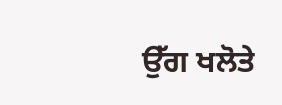ਉੱਗ ਖਲੋਤੇ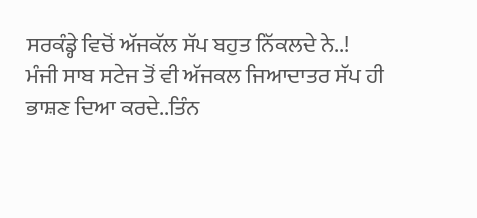ਸਰਕੰਡ੍ਹੇ ਵਿਚੋਂ ਅੱਜਕੱਲ ਸੱਪ ਬਹੁਤ ਨਿੱਕਲਦੇ ਨੇ..!
ਮੰਜੀ ਸਾਬ ਸਟੇਜ ਤੋਂ ਵੀ ਅੱਜਕਲ ਜਿਆਦਾਤਰ ਸੱਪ ਹੀ ਭਾਸ਼ਣ ਦਿਆ ਕਰਦੇ..ਤਿੰਨ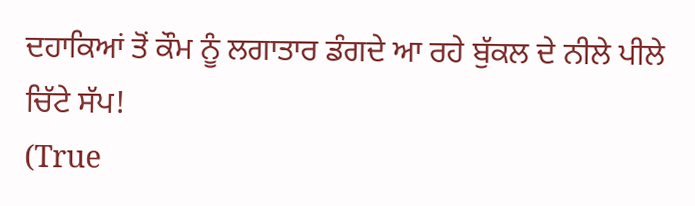ਦਹਾਕਿਆਂ ਤੋਂ ਕੌਮ ਨੂੰ ਲਗਾਤਾਰ ਡੰਗਦੇ ਆ ਰਹੇ ਬੁੱਕਲ ਦੇ ਨੀਲੇ ਪੀਲੇ ਚਿੱਟੇ ਸੱਪ!
(True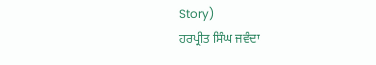Story)
ਹਰਪ੍ਰੀਤ ਸਿੰਘ ਜਵੰਦਾ